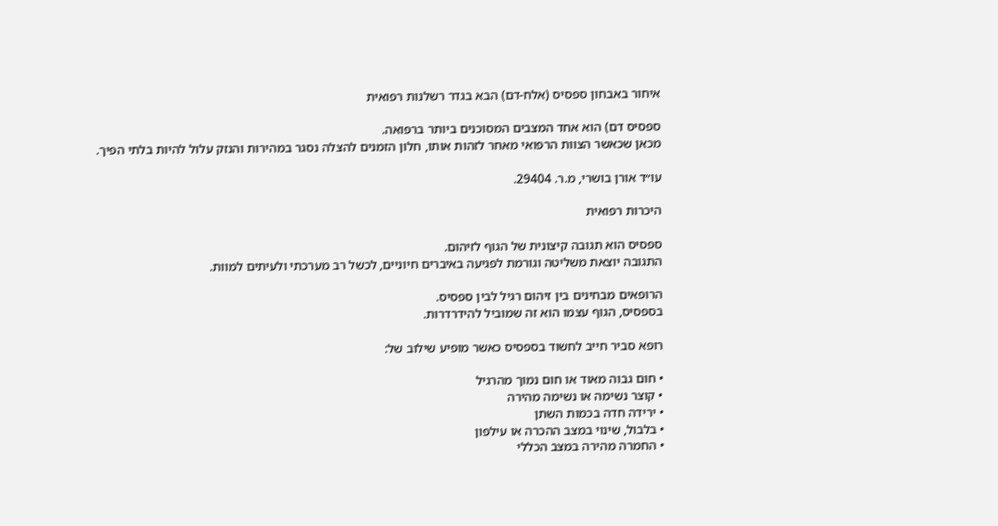איחור באבחון ספסיס (אלח-דם) הבא בגדר רשלנות רפואית

ספסיס דם) הוא אחד המצבים המסוכנים ביותר ברפואה.
מכאן שכאשר הצוות הרפואי מאחר לזהות אותו, חלון הזמנים להצלה נסגר במהירות והנזק עלול להיות בלתי הפיך.

עו״ד אורן בושרי, מ.ר. 29404.

היכרות רפואית

ספסיס הוא תגובה קיצונית של הגוף לזיהום.
התגובה יוצאת משליטה וגורמת לפגיעה באיברים חיוניים, לכשל רב מערכתי ולעיתים למוות.

הרופאים מבחינים בין זיהום רגיל לבין ספסיס.
בספסיס, הגוף עצמו הוא זה שמוביל להידרדרות.

רופא סביר חייב לחשוד בספסיס כאשר מופיע שילוב של:

• חום גבוה מאוד או חום נמוך מהרגיל
• קוצר נשימה או נשימה מהירה
• ירידה חדה בכמות השתן
• בלבול, שינוי במצב ההכרה או עילפון
• החמרה מהירה במצב הכללי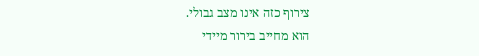צירוף כזה אינו מצב גבולי.
הוא מחייב בירור מיידי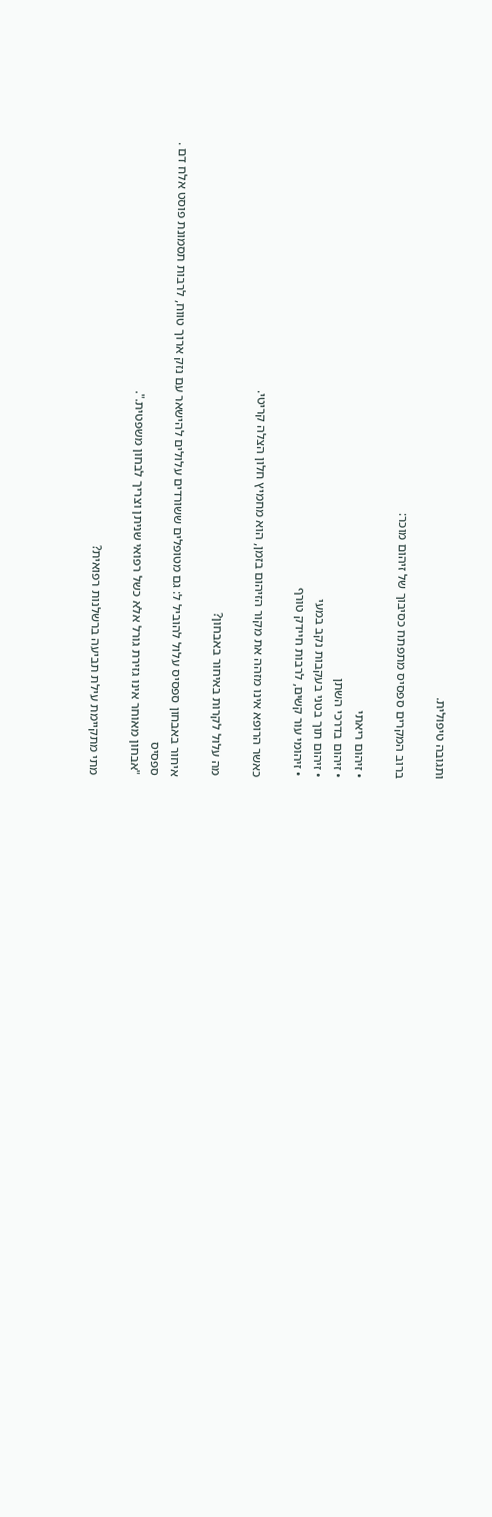ותגובה טיפולית.

ברוב המקרים ספסיס מתפתח כסיבוך של זיהום מוכר:

• זיהום ריאתי
• זיהום בדרכי השתן
• זיהום תוך בטני בעקבות נקב במעי
• זיהומי עור קשים, לרבות חיידק טורף

כאשר הרופא אינו מזהה את מקור הזיהום בזמן, הוא מחמיץ חלון הצלה קריטי.

מה עלול לקרות באיחור באבחון?

איחור באבחון ספסיס עלול להוביל ל: גם מטופלים ששורדים עלולים להישאר עם נזק ארוך טווח, לרבות תסמונת פוסט אלח דם .
ספסיס
"אבחון מאוחר אינו גזירת גורל אלא כשל רפואי שניתן וצריך לבחון משפטית.".

מתי מתקיימת עילת תביעה ברשלנות רפואית?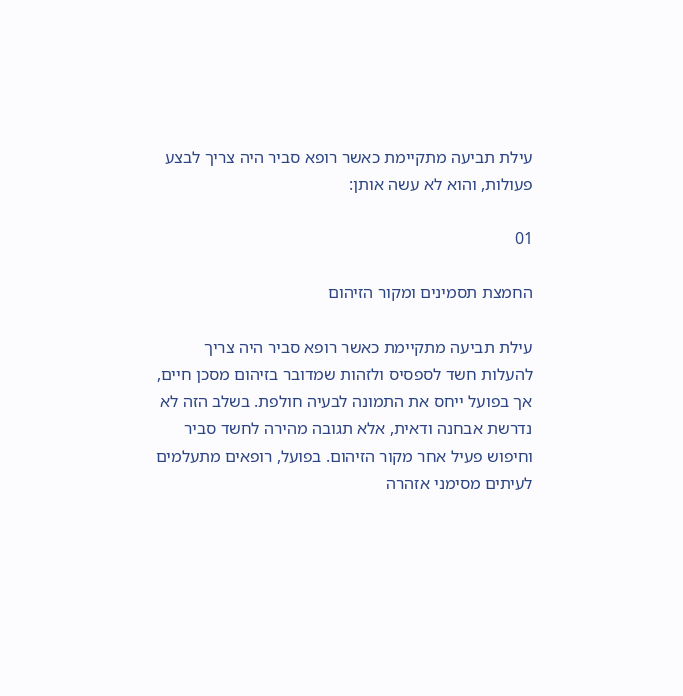עילת תביעה מתקיימת כאשר רופא סביר היה צריך לבצע פעולות, והוא לא עשה אותן:

01

החמצת תסמינים ומקור הזיהום

עילת תביעה מתקיימת כאשר רופא סביר היה צריך להעלות חשד לספסיס ולזהות שמדובר בזיהום מסכן חיים, אך בפועל ייחס את התמונה לבעיה חולפת. בשלב הזה לא נדרשת אבחנה ודאית, אלא תגובה מהירה לחשד סביר וחיפוש פעיל אחר מקור הזיהום. בפועל, רופאים מתעלמים לעיתים מסימני אזהרה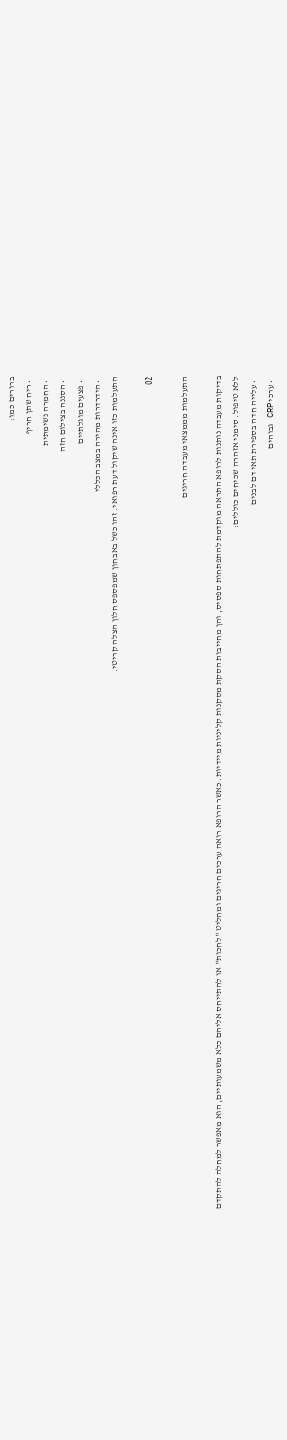ברורים כמו:
  • ריח שתן חריף
  • החמרה נשימתית
  • הסננה בצילום חזה
  • פצעים מוגלתיים
  • הידרדרות מהירה במצב הכללי
התעלמות כזו אינה שיקול דעת רפואי. זהו כשל באבחון שמפספס חלון הצלה קריטי.

02

התעלמות מממצאי מעבדה חריגים

בדיקות מעבדה נותנות לרופא התראה מוקדמת להתפתחות ספסיס, והן מחייבות הסקת מסקנות קליניות מיידיות. כאשר הרופא רואה ערכים חריגים ומחליט "לחכות" או להתייחס אליהם כלא משמעותיים, הוא מאפשר למחלה להתקדם ללא טיפול. סימני אזהרה שכיחים כוללים:
  • עלייה חדה בספירת תאי דם לבנים
  • ערכי CRP גבוהים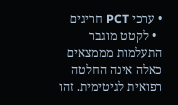• ערכי PCT חריגים
  • לקטט מוגבר
התעלמות מממצאים כאלה אינה החלטה רפואית לגיטימית. זהו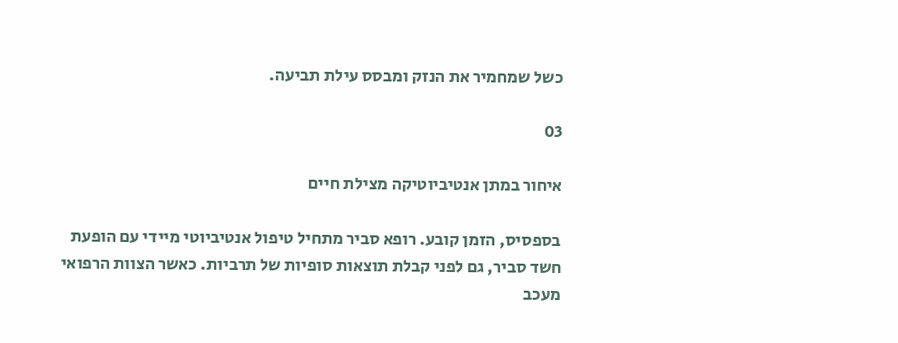כשל שמחמיר את הנזק ומבסס עילת תביעה.

03

איחור במתן אנטיביוטיקה מצילת חיים

בספסיס, הזמן קובע. רופא סביר מתחיל טיפול אנטיביוטי מיידי עם הופעת חשד סביר, גם לפני קבלת תוצאות סופיות של תרביות. כאשר הצוות הרפואי מעכב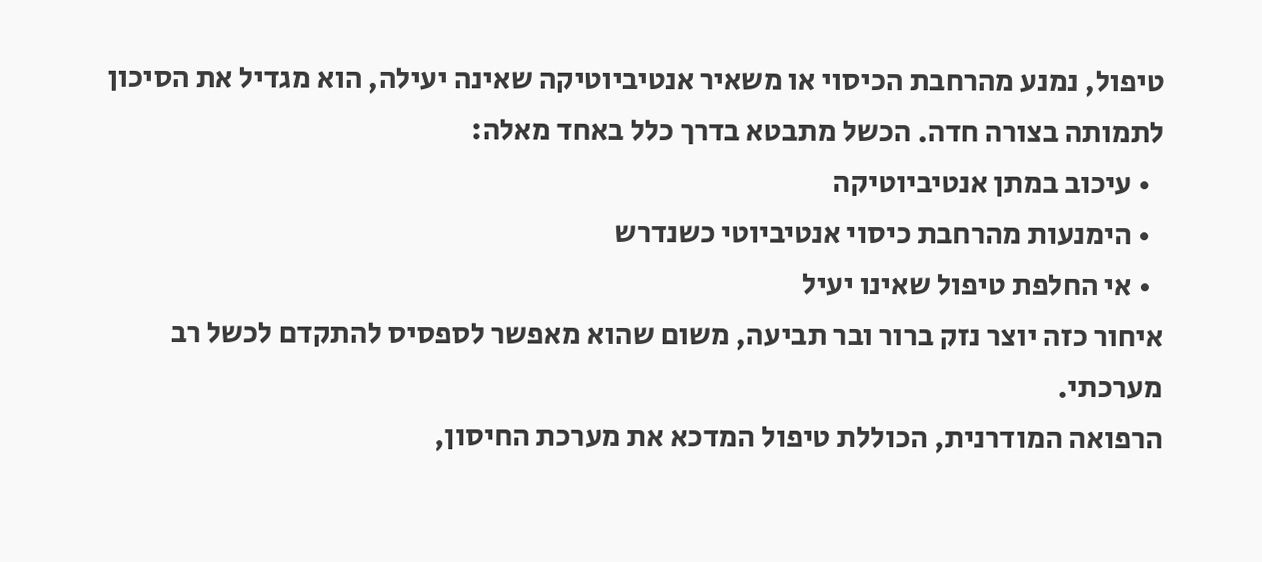טיפול, נמנע מהרחבת הכיסוי או משאיר אנטיביוטיקה שאינה יעילה, הוא מגדיל את הסיכון לתמותה בצורה חדה. הכשל מתבטא בדרך כלל באחד מאלה:
  • עיכוב במתן אנטיביוטיקה
  • הימנעות מהרחבת כיסוי אנטיביוטי כשנדרש
  • אי החלפת טיפול שאינו יעיל
איחור כזה יוצר נזק ברור ובר תביעה, משום שהוא מאפשר לספסיס להתקדם לכשל רב מערכתי.
הרפואה המודרנית, הכוללת טיפול המדכא את מערכת החיסון,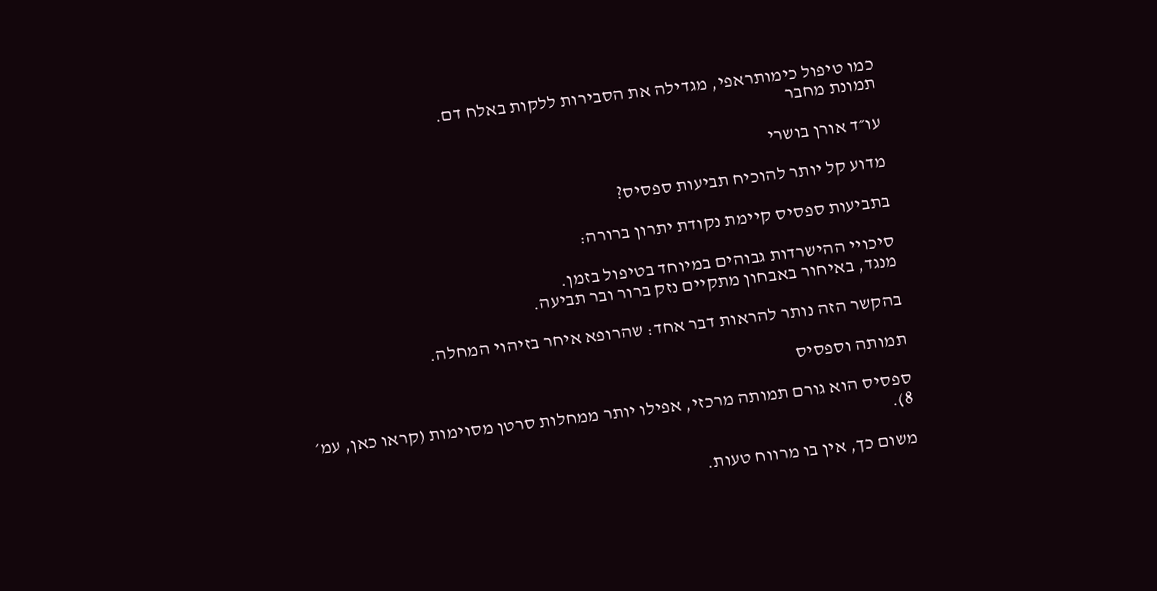כמו טיפול כימותראפי, מגדילה את הסבירות ללקות באלח דם.
תמונת מחבר

עו״ד אורן בושרי

מדוע קל יותר להוכיח תביעות ספסיס?

בתביעות ספסיס קיימת נקודת יתרון ברורה:

סיכויי ההישרדות גבוהים במיוחד בטיפול בזמן.
מנגד, באיחור באבחון מתקיים נזק ברור ובר תביעה.

בהקשר הזה נותר להראות דבר אחד: שהרופא איחר בזיהוי המחלה.

תמותה וספסיס

ספסיס הוא גורם תמותה מרכזי, אפילו יותר ממחלות סרטן מסוימות (קראו כאן, עמ׳ 8).

משום כך, אין בו מרווח טעות.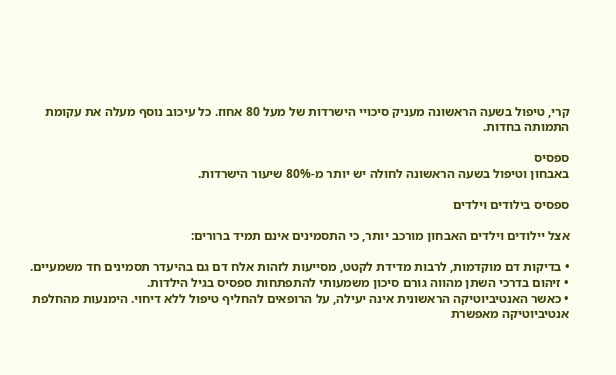קרי, טיפול בשעה הראשונה מעניק סיכויי הישרדות של מעל 80 אחוז. כל עיכוב נוסף מעלה את עקומת התמותה בחדות.

ספסיס
באבחון וטיפול בשעה הראשונה לחולה יש יותר מ-80% שיעור הישרדות.

ספסיס בילודים וילדים

אצל יילודים וילדים האבחון מורכב יותר, כי התסמינים אינם תמיד ברורים:

• בדיקות דם מוקדמות, לרבות מדידת לקטט, מסייעות לזהות אלח דם גם בהיעדר תסמינים חד משמעיים.
• זיהום בדרכי השתן מהווה גורם סיכון משמעותי להתפתחות ספסיס בגיל הילדות.
• כאשר האנטיביוטיקה הראשונית אינה יעילה, על הרופאים להחליף טיפול ללא דיחוי. הימנעות מהחלפת אנטיביוטיקה מאפשרת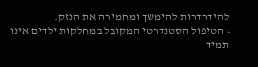להידרדרות להימשך ומחמירה את הנזק.
• הטיפול הסטנדרטי המקובל במחלקות ילדים אינו תמיד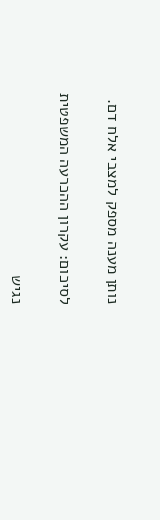נותן מענה מספק למצבי אלח דם.

לסיכום: עקרון ההכרעה המשפטית

נגיש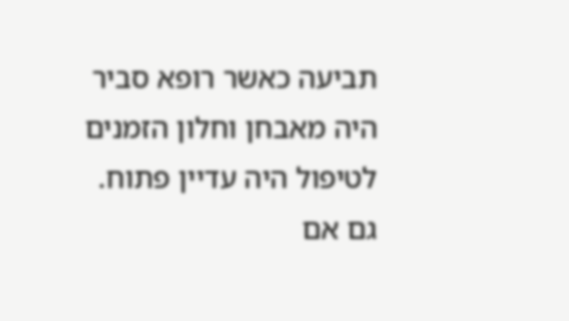תביעה כאשר רופא סביר היה מאבחן וחלון הזמנים לטיפול היה עדיין פתוח.
גם אם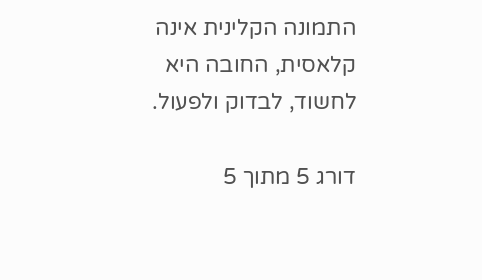התמונה הקלינית אינה קלאסית, החובה היא לחשוד, לבדוק ולפעול.

דורג 5 מתוך 5